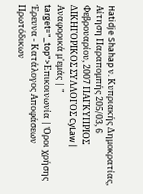Hatidje Shahap ν. Κυπριακής Δημοκρατίας, Αίτηση Παραπομπής 205/03, 6 Φεβρουαρίου, 2007 ΠΑΓΚΥΠΡΙΟΣ ΔΙΚΗΓΟΡΙΚΟΣ ΣΥΛΛΟΓΟΣ CyLaw | Αναφορικά μ'εμάς | " target="_top">Επικοινωνία | Όροι χρήσης Έρευνα - Κατάλογος Αποφάσεων Πρωτόδικων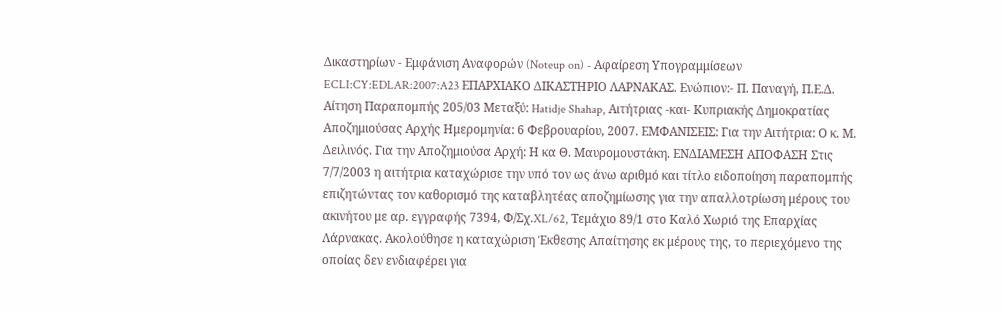Δικαστηρίων - Εμφάνιση Αναφορών (Noteup on) - Αφαίρεση Υπογραμμίσεων ECLI:CY:EDLAR:2007:A23 ΕΠΑΡΧΙΑΚΟ ΔΙΚΑΣΤΗΡΙΟ ΛΑΡΝΑΚΑΣ. Ενώπιον:- Π. Παναγή, Π.Ε.Δ. Αίτηση Παραπομπής 205/03 Μεταξύ: Hatidje Shahap, Αιτήτριας -και- Κυπριακής Δημοκρατίας Αποζημιούσας Αρχής Ημερομηνία: 6 Φεβρουαρίου, 2007. ΕΜΦΑΝΙΣΕΙΣ: Για την Αιτήτρια: Ο κ. Μ. Δειλινός. Για την Αποζημιούσα Αρχή: Η κα Θ. Μαυρομουστάκη. ΕΝΔΙΑΜΕΣΗ ΑΠΟΦΑΣΗ Στις 7/7/2003 η αιτήτρια καταχώρισε την υπό τον ως άνω αριθμό και τίτλο ειδοποίηση παραπομπής επιζητώντας τον καθορισμό της καταβλητέας αποζημίωσης για την απαλλοτρίωση μέρους του ακινήτου με αρ. εγγραφής 7394, Φ/Σχ.XL/62, Τεμάχιο 89/1 στο Καλό Χωριό της Επαρχίας Λάρνακας. Ακολούθησε η καταχώριση Έκθεσης Απαίτησης εκ μέρους της, το περιεχόμενο της οποίας δεν ενδιαφέρει για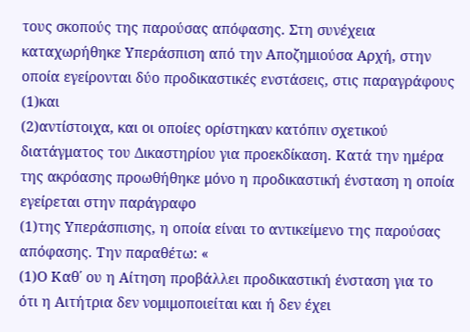τους σκοπούς της παρούσας απόφασης. Στη συνέχεια καταχωρήθηκε Υπεράσπιση από την Αποζημιούσα Αρχή, στην οποία εγείρονται δύο προδικαστικές ενστάσεις, στις παραγράφους
(1)και
(2)αντίστοιχα, και οι οποίες ορίστηκαν κατόπιν σχετικού διατάγματος του Δικαστηρίου για προεκδίκαση. Κατά την ημέρα της ακρόασης προωθήθηκε μόνο η προδικαστική ένσταση η οποία εγείρεται στην παράγραφο
(1)της Υπεράσπισης, η οποία είναι το αντικείμενο της παρούσας απόφασης. Την παραθέτω: «
(1)Ο Καθ΄ ου η Αίτηση προβάλλει προδικαστική ένσταση για το ότι η Αιτήτρια δεν νομιμοποιείται και ή δεν έχει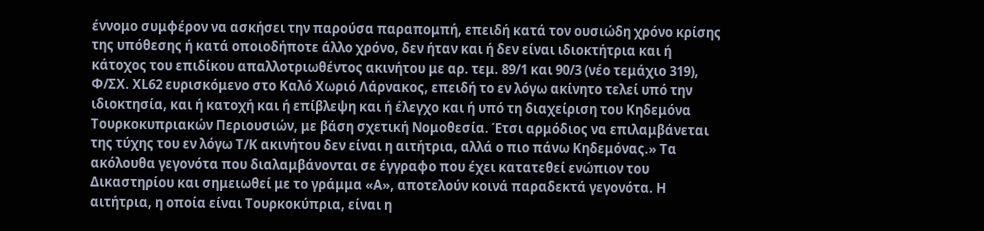έννομο συμφέρον να ασκήσει την παρούσα παραπομπή, επειδή κατά τον ουσιώδη χρόνο κρίσης της υπόθεσης ή κατά οποιοδήποτε άλλο χρόνο, δεν ήταν και ή δεν είναι ιδιοκτήτρια και ή κάτοχος του επιδίκου απαλλοτριωθέντος ακινήτου με αρ. τεμ. 89/1 και 90/3 (νέο τεμάχιο 319), Φ/ΣΧ. XL62 ευρισκόμενο στο Καλό Χωριό Λάρνακος, επειδή το εν λόγω ακίνητο τελεί υπό την ιδιοκτησία, και ή κατοχή και ή επίβλεψη και ή έλεγχο και ή υπό τη διαχείριση του Κηδεμόνα Τουρκοκυπριακών Περιουσιών, με βάση σχετική Νομοθεσία. Έτσι αρμόδιος να επιλαμβάνεται της τύχης του εν λόγω Τ/Κ ακινήτου δεν είναι η αιτήτρια, αλλά ο πιο πάνω Κηδεμόνας.» Τα ακόλουθα γεγονότα που διαλαμβάνονται σε έγγραφο που έχει κατατεθεί ενώπιον του Δικαστηρίου και σημειωθεί με το γράμμα «Α», αποτελούν κοινά παραδεκτά γεγονότα. Η αιτήτρια, η οποία είναι Τουρκοκύπρια, είναι η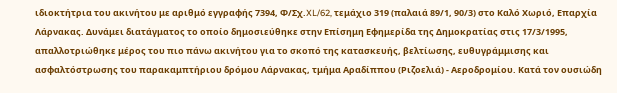ιδιοκτήτρια του ακινήτου με αριθμό εγγραφής 7394, Φ/Σχ.XL/62, τεμάχιο 319 (παλαιά 89/1, 90/3) στο Καλό Χωριό, Επαρχία Λάρνακας. Δυνάμει διατάγματος το οποίο δημοσιεύθηκε στην Επίσημη Εφημερίδα της Δημοκρατίας στις 17/3/1995, απαλλοτριώθηκε μέρος του πιο πάνω ακινήτου για το σκοπό της κατασκευής, βελτίωσης, ευθυγράμμισης και ασφαλτόστρωσης του παρακαμπτήριου δρόμου Λάρνακας, τμήμα Αραδίππου (Ριζοελιά) - Αεροδρομίου. Κατά τον ουσιώδη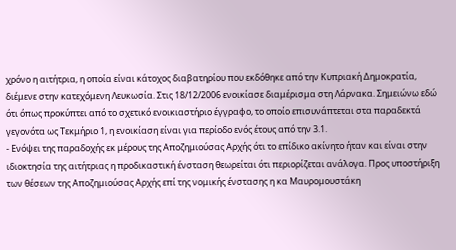χρόνο η αιτήτρια, η οποία είναι κάτοχος διαβατηρίου που εκδόθηκε από την Κυπριακή Δημοκρατία, διέμενε στην κατεχόμενη Λευκωσία. Στις 18/12/2006 ενοικίασε διαμέρισμα στη Λάρνακα. Σημειώνω εδώ ότι όπως προκύπτει από το σχετικό ενοικιαστήριο έγγραφο, το οποίο επισυνάπτεται στα παραδεκτά γεγονότα ως Τεκμήριο 1, η ενοικίαση είναι για περίοδο ενός έτους από την 3.1.
- Ενόψει της παραδοχής εκ μέρους της Αποζημιούσας Αρχής ότι το επίδικο ακίνητο ήταν και είναι στην ιδιοκτησία της αιτήτριας η προδικαστική ένσταση θεωρείται ότι περιορίζεται ανάλογα. Προς υποστήριξη των θέσεων της Αποζημιούσας Αρχής επί της νομικής ένστασης η κα Μαυρομουστάκη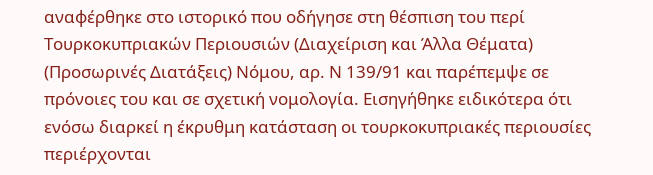αναφέρθηκε στο ιστορικό που οδήγησε στη θέσπιση του περί Τουρκοκυπριακών Περιουσιών (Διαχείριση και Άλλα Θέματα) (Προσωρινές Διατάξεις) Νόμου, αρ. Ν 139/91 και παρέπεμψε σε πρόνοιες του και σε σχετική νομολογία. Εισηγήθηκε ειδικότερα ότι ενόσω διαρκεί η έκρυθμη κατάσταση οι τουρκοκυπριακές περιουσίες περιέρχονται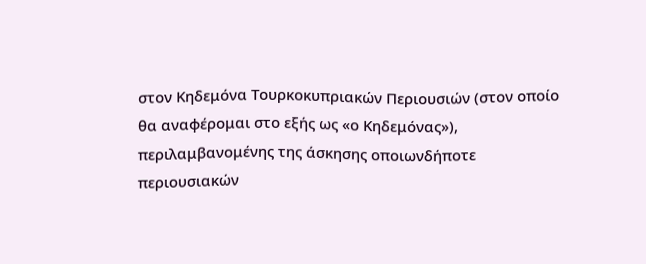στον Κηδεμόνα Τουρκοκυπριακών Περιουσιών (στον οποίο θα αναφέρομαι στο εξής ως «ο Κηδεμόνας»), περιλαμβανομένης της άσκησης οποιωνδήποτε περιουσιακών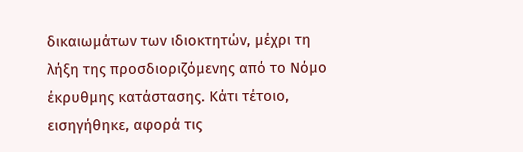δικαιωμάτων των ιδιοκτητών, μέχρι τη λήξη της προσδιοριζόμενης από το Νόμο έκρυθμης κατάστασης. Κάτι τέτοιο, εισηγήθηκε, αφορά τις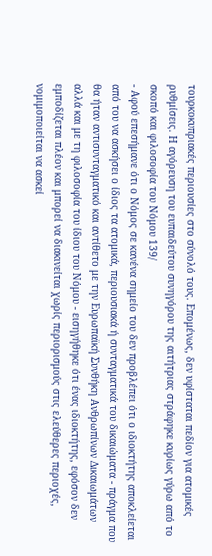τουρκοκυπριακές περιουσίες στο σύνολό τους. Επομένως, δεν υφίσταται πεδίον για ατομικές ρυθμίσεις. Η αγόρευση του ευπαιδεύτου συνηγόρου της αιτήτριας στράφηκε κυρίως γύρω από το σκοπό και φιλοσοφία του Νόμου 139/
- Αφού επεσήμανε ότι ο Νόμος σε κανένα σημείο του δεν προβλέπει ότι ο ιδιοκτήτης αποκλείεται από του να ασκήσει ο ίδιος τα ατομικά, περιουσιακά ή συνταγματικά του δικαιώματα - πράγμα που θα ήταν αντισυνταγματικό και αντίθετο με την Ευρωπαϊκή Συνθήκη Ανθρωπίνων Δικαιωμάτων αλλά και με τη φιλοσοφία του ίδιου του Νόμου - εισηγήθηκε ότι ένας ιδιοκτήτης, εφόσον δεν εμποδίζεται πλέον και μπορεί να διακινείται χωρίς περιορισμούς στις ελεύθερες περιοχές, νομιμοποιείται να ασκεί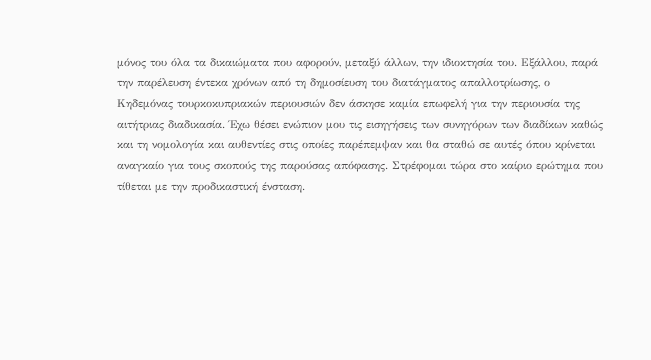μόνος του όλα τα δικαιώματα που αφορούν, μεταξύ άλλων, την ιδιοκτησία του. Εξάλλου, παρά την παρέλευση έντεκα χρόνων από τη δημοσίευση του διατάγματος απαλλοτρίωσης, ο Κηδεμόνας τουρκοκυπριακών περιουσιών δεν άσκησε καμία επωφελή για την περιουσία της αιτήτριας διαδικασία. Έχω θέσει ενώπιον μου τις εισηγήσεις των συνηγόρων των διαδίκων καθώς και τη νομολογία και αυθεντίες στις οποίες παρέπεμψαν και θα σταθώ σε αυτές όπου κρίνεται αναγκαίο για τους σκοπούς της παρούσας απόφασης. Στρέφομαι τώρα στο καίριο ερώτημα που τίθεται με την προδικαστική ένσταση.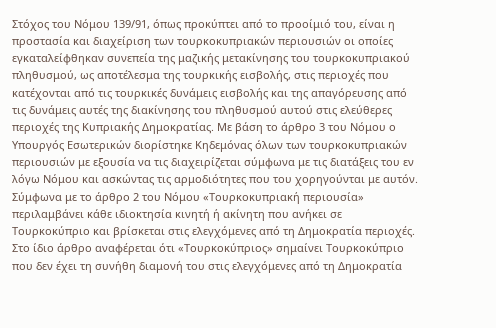Στόχος του Νόμου 139/91, όπως προκύπτει από το προοίμιό του, είναι η προστασία και διαχείριση των τουρκοκυπριακών περιουσιών οι οποίες εγκαταλείφθηκαν συνεπεία της μαζικής μετακίνησης του τουρκοκυπριακού πληθυσμού, ως αποτέλεσμα της τουρκικής εισβολής, στις περιοχές που κατέχονται από τις τουρκικές δυνάμεις εισβολής και της απαγόρευσης από τις δυνάμεις αυτές της διακίνησης του πληθυσμού αυτού στις ελεύθερες περιοχές της Κυπριακής Δημοκρατίας. Με βάση το άρθρο 3 του Νόμου ο Υπουργός Εσωτερικών διορίστηκε Κηδεμόνας όλων των τουρκοκυπριακών περιουσιών με εξουσία να τις διαχειρίζεται σύμφωνα με τις διατάξεις του εν λόγω Νόμου και ασκώντας τις αρμοδιότητες που του χορηγούνται με αυτόν. Σύμφωνα με το άρθρο 2 του Νόμου «Τουρκοκυπριακή περιουσία» περιλαμβάνει κάθε ιδιοκτησία κινητή ή ακίνητη που ανήκει σε Τουρκοκύπριο και βρίσκεται στις ελεγχόμενες από τη Δημοκρατία περιοχές. Στο ίδιο άρθρο αναφέρεται ότι «Τουρκοκύπριος» σημαίνει Τουρκοκύπριο που δεν έχει τη συνήθη διαμονή του στις ελεγχόμενες από τη Δημοκρατία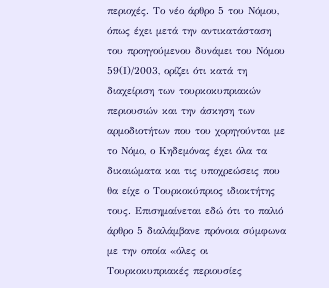περιοχές. Το νέο άρθρο 5 του Νόμου, όπως έχει μετά την αντικατάσταση του προηγούμενου δυνάμει του Νόμου 59(Ι)/2003, ορίζει ότι κατά τη διαχείριση των τουρκοκυπριακών περιουσιών και την άσκηση των αρμοδιοτήτων που του χορηγούνται με το Νόμο, ο Κηδεμόνας έχει όλα τα δικαιώματα και τις υποχρεώσεις που θα είχε ο Τουρκοκύπριος ιδιοκτήτης τους. Επισημαίνεται εδώ ότι το παλιό άρθρο 5 διαλάμβανε πρόνοια σύμφωνα με την οποία «όλες οι Τουρκοκυπριακές περιουσίες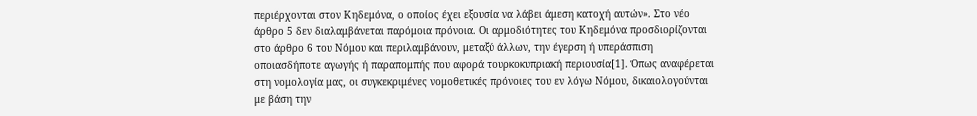περιέρχονται στον Κηδεμόνα, ο οποίος έχει εξουσία να λάβει άμεση κατοχή αυτών». Στο νέο άρθρο 5 δεν διαλαμβάνεται παρόμοια πρόνοια. Οι αρμοδιότητες του Κηδεμόνα προσδιορίζονται στο άρθρο 6 του Νόμου και περιλαμβάνουν, μεταξύ άλλων, την έγερση ή υπεράσπιση οποιασδήποτε αγωγής ή παραπομπής που αφορά τουρκοκυπριακή περιουσία[1]. Όπως αναφέρεται στη νομολογία μας, οι συγκεκριμένες νομοθετικές πρόνοιες του εν λόγω Νόμου, δικαιολογούνται με βάση την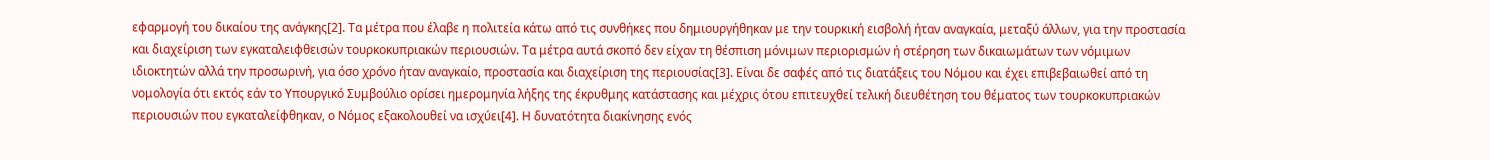εφαρμογή του δικαίου της ανάγκης[2]. Τα μέτρα που έλαβε η πολιτεία κάτω από τις συνθήκες που δημιουργήθηκαν με την τουρκική εισβολή ήταν αναγκαία, μεταξύ άλλων, για την προστασία και διαχείριση των εγκαταλειφθεισών τουρκοκυπριακών περιουσιών. Τα μέτρα αυτά σκοπό δεν είχαν τη θέσπιση μόνιμων περιορισμών ή στέρηση των δικαιωμάτων των νόμιμων ιδιοκτητών αλλά την προσωρινή, για όσο χρόνο ήταν αναγκαίο, προστασία και διαχείριση της περιουσίας[3]. Είναι δε σαφές από τις διατάξεις του Νόμου και έχει επιβεβαιωθεί από τη νομολογία ότι εκτός εάν το Υπουργικό Συμβούλιο ορίσει ημερομηνία λήξης της έκρυθμης κατάστασης και μέχρις ότου επιτευχθεί τελική διευθέτηση του θέματος των τουρκοκυπριακών περιουσιών που εγκαταλείφθηκαν, ο Νόμος εξακολουθεί να ισχύει[4]. Η δυνατότητα διακίνησης ενός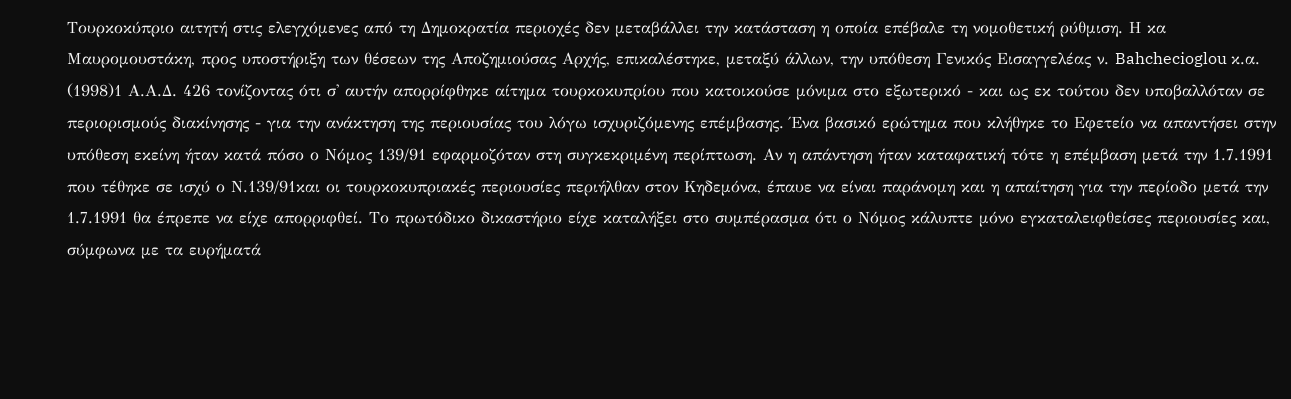Τουρκοκύπριο αιτητή στις ελεγχόμενες από τη Δημοκρατία περιοχές δεν μεταβάλλει την κατάσταση η οποία επέβαλε τη νομοθετική ρύθμιση. Η κα Μαυρομουστάκη, προς υποστήριξη των θέσεων της Αποζημιούσας Αρχής, επικαλέστηκε, μεταξύ άλλων, την υπόθεση Γενικός Εισαγγελέας ν. Bahchecioglou κ.α.
(1998)1 Α.Α.Δ. 426 τονίζοντας ότι σ' αυτήν απορρίφθηκε αίτημα τουρκοκυπρίου που κατοικούσε μόνιμα στο εξωτερικό - και ως εκ τούτου δεν υποβαλλόταν σε περιορισμούς διακίνησης - για την ανάκτηση της περιουσίας του λόγω ισχυριζόμενης επέμβασης. Ένα βασικό ερώτημα που κλήθηκε το Εφετείο να απαντήσει στην υπόθεση εκείνη ήταν κατά πόσο ο Νόμος 139/91 εφαρμοζόταν στη συγκεκριμένη περίπτωση. Αν η απάντηση ήταν καταφατική τότε η επέμβαση μετά την 1.7.1991 που τέθηκε σε ισχύ ο Ν.139/91και οι τουρκοκυπριακές περιουσίες περιήλθαν στον Κηδεμόνα, έπαυε να είναι παράνομη και η απαίτηση για την περίοδο μετά την 1.7.1991 θα έπρεπε να είχε απορριφθεί. Το πρωτόδικο δικαστήριο είχε καταλήξει στο συμπέρασμα ότι ο Νόμος κάλυπτε μόνο εγκαταλειφθείσες περιουσίες και, σύμφωνα με τα ευρήματά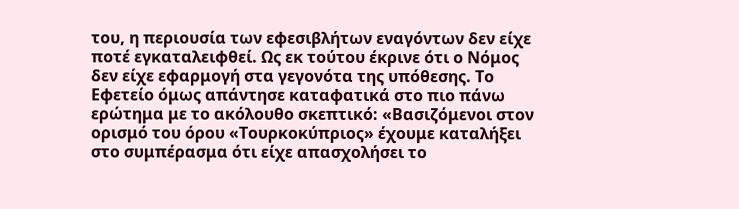του, η περιουσία των εφεσιβλήτων εναγόντων δεν είχε ποτέ εγκαταλειφθεί. Ως εκ τούτου έκρινε ότι ο Νόμος δεν είχε εφαρμογή στα γεγονότα της υπόθεσης. Το Εφετείο όμως απάντησε καταφατικά στο πιο πάνω ερώτημα με το ακόλουθο σκεπτικό: «Βασιζόμενοι στον ορισμό του όρου «Τουρκοκύπριος» έχουμε καταλήξει στο συμπέρασμα ότι είχε απασχολήσει το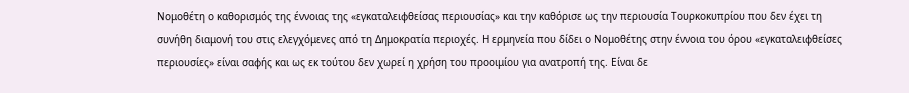Νομοθέτη ο καθορισμός της έννοιας της «εγκαταλειφθείσας περιουσίας» και την καθόρισε ως την περιουσία Τουρκοκυπρίου που δεν έχει τη συνήθη διαμονή του στις ελεγχόμενες από τη Δημοκρατία περιοχές. Η ερμηνεία που δίδει ο Νομοθέτης στην έννοια του όρου «εγκαταλειφθείσες περιουσίες» είναι σαφής και ως εκ τούτου δεν χωρεί η χρήση του προοιμίου για ανατροπή της. Είναι δε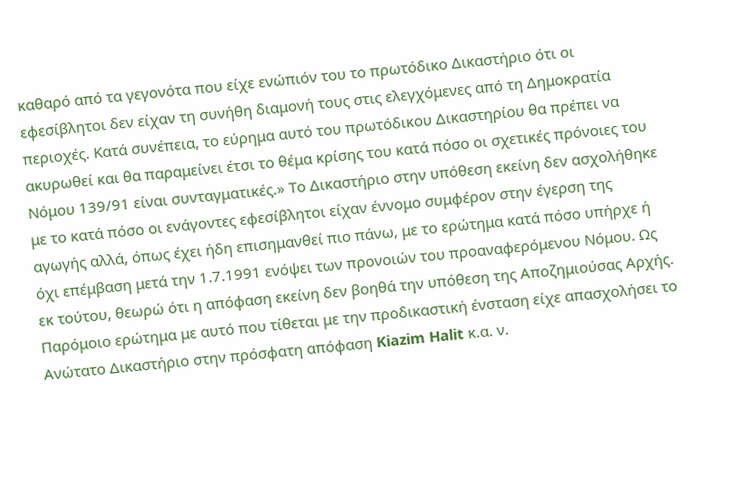καθαρό από τα γεγονότα που είχε ενώπιόν του το πρωτόδικο Δικαστήριο ότι οι εφεσίβλητοι δεν είχαν τη συνήθη διαμονή τους στις ελεγχόμενες από τη Δημοκρατία περιοχές. Κατά συνέπεια, το εύρημα αυτό του πρωτόδικου Δικαστηρίου θα πρέπει να ακυρωθεί και θα παραμείνει έτσι το θέμα κρίσης του κατά πόσο οι σχετικές πρόνοιες του Νόμου 139/91 είναι συνταγματικές.» Το Δικαστήριο στην υπόθεση εκείνη δεν ασχολήθηκε με το κατά πόσο οι ενάγοντες εφεσίβλητοι είχαν έννομο συμφέρον στην έγερση της αγωγής αλλά, όπως έχει ήδη επισημανθεί πιο πάνω, με το ερώτημα κατά πόσο υπήρχε ή όχι επέμβαση μετά την 1.7.1991 ενόψει των προνοιών του προαναφερόμενου Νόμου. Ως εκ τούτου, θεωρώ ότι η απόφαση εκείνη δεν βοηθά την υπόθεση της Αποζημιούσας Αρχής. Παρόμοιο ερώτημα με αυτό που τίθεται με την προδικαστική ένσταση είχε απασχολήσει το Ανώτατο Δικαστήριο στην πρόσφατη απόφαση Kiazim Halit κ.α. ν.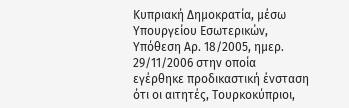Κυπριακή Δημοκρατία, μέσω Υπουργείου Εσωτερικών, Υπόθεση Αρ. 18/2005, ημερ. 29/11/2006 στην οποία εγέρθηκε προδικαστική ένσταση ότι οι αιτητές, Τουρκοκύπριοι,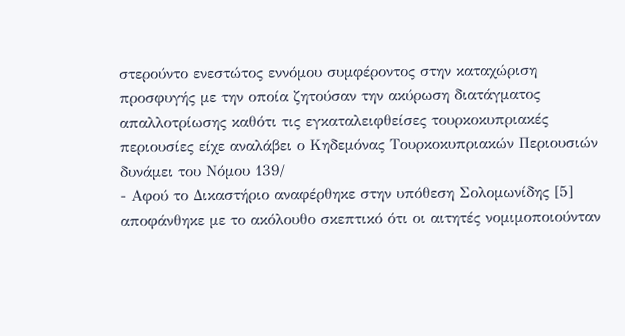στερούντο ενεστώτος εννόμου συμφέροντος στην καταχώριση προσφυγής με την οποία ζητούσαν την ακύρωση διατάγματος απαλλοτρίωσης καθότι τις εγκαταλειφθείσες τουρκοκυπριακές περιουσίες είχε αναλάβει ο Κηδεμόνας Τουρκοκυπριακών Περιουσιών δυνάμει του Νόμου 139/
- Αφού το Δικαστήριο αναφέρθηκε στην υπόθεση Σολομωνίδης [5] αποφάνθηκε με το ακόλουθο σκεπτικό ότι οι αιτητές νομιμοποιούνταν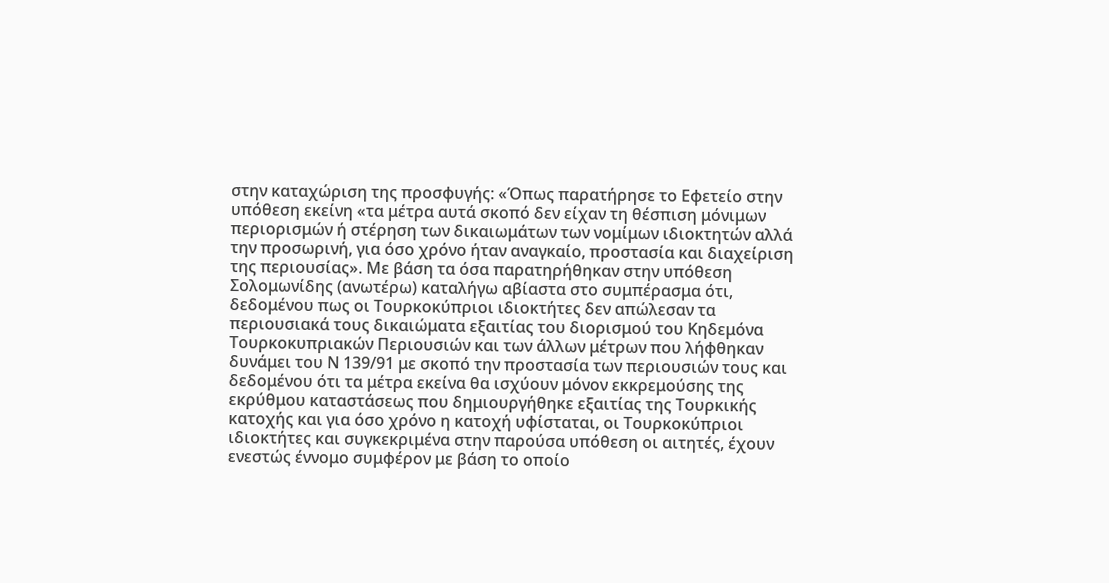στην καταχώριση της προσφυγής: «Όπως παρατήρησε το Εφετείο στην υπόθεση εκείνη «τα μέτρα αυτά σκοπό δεν είχαν τη θέσπιση μόνιμων περιορισμών ή στέρηση των δικαιωμάτων των νομίμων ιδιοκτητών αλλά την προσωρινή, για όσο χρόνο ήταν αναγκαίο, προστασία και διαχείριση της περιουσίας». Με βάση τα όσα παρατηρήθηκαν στην υπόθεση Σολομωνίδης (ανωτέρω) καταλήγω αβίαστα στο συμπέρασμα ότι, δεδομένου πως οι Τουρκοκύπριοι ιδιοκτήτες δεν απώλεσαν τα περιουσιακά τους δικαιώματα εξαιτίας του διορισμού του Κηδεμόνα Τουρκοκυπριακών Περιουσιών και των άλλων μέτρων που λήφθηκαν δυνάμει του Ν 139/91 με σκοπό την προστασία των περιουσιών τους και δεδομένου ότι τα μέτρα εκείνα θα ισχύουν μόνον εκκρεμούσης της εκρύθμου καταστάσεως που δημιουργήθηκε εξαιτίας της Τουρκικής κατοχής και για όσο χρόνο η κατοχή υφίσταται, οι Τουρκοκύπριοι ιδιοκτήτες και συγκεκριμένα στην παρούσα υπόθεση οι αιτητές, έχουν ενεστώς έννομο συμφέρον με βάση το οποίο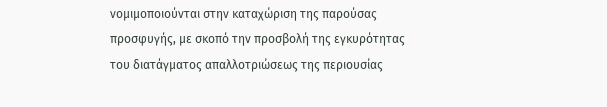νομιμοποιούνται στην καταχώριση της παρούσας προσφυγής, με σκοπό την προσβολή της εγκυρότητας του διατάγματος απαλλοτριώσεως της περιουσίας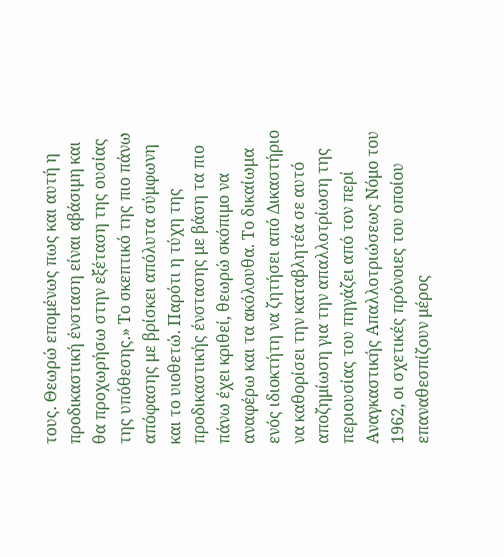τους. Θεωρώ επομένως πως και αυτή η προδικαστική ένσταση είναι αβάσιμη και θα προχωρήσω στην εξέταση της ουσίας της υπόθεσης.» Το σκεπτικό της πιο πάνω απόφασης με βρίσκει απόλυτα σύμφωνη και το υιοθετώ. Παρότι η τύχη της προδικαστικής ένστασης με βάση τα πιο πάνω έχει κριθεί, θεωρώ σκόπιμο να αναφέρω και τα ακόλουθα. Το δικαίωμα ενός ιδιοκτήτη να ζητήσει από Δικαστήριο να καθορίσει την καταβλητέα σε αυτό αποζημίωση για την απαλλοτρίωση της περιουσίας του πηγάζει από τον περί Αναγκαστικής Απαλλοτριώσεως Νόμο του 1962, οι σχετικές πρόνοιες του οποίου επαναθεσπίζουν μέρος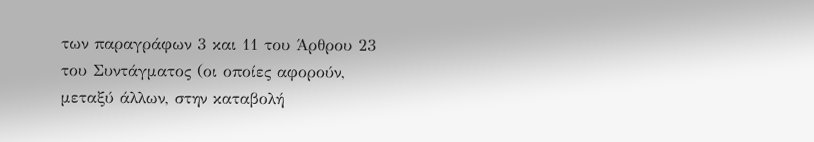των παραγράφων 3 και 11 του Άρθρου 23 του Συντάγματος (οι οποίες αφορούν, μεταξύ άλλων, στην καταβολή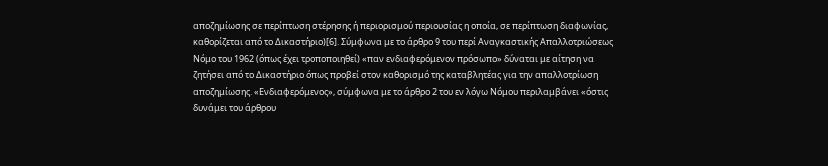αποζημίωσης σε περίπτωση στέρησης ή περιορισμού περιουσίας η οποία, σε περίπτωση διαφωνίας, καθορίζεται από το Δικαστήριο)[6]. Σύμφωνα με το άρθρο 9 του περί Αναγκαστικής Απαλλοτριώσεως Νόμο του 1962 (όπως έχει τροποποιηθεί) «παν ενδιαφερόμενον πρόσωπο» δύναται με αίτηση να ζητήσει από το Δικαστήριο όπως προβεί στον καθορισμό της καταβλητέας για την απαλλοτρίωση αποζημίωσης. «Ενδιαφερόμενος», σύμφωνα με το άρθρο 2 του εν λόγω Νόμου περιλαμβάνει «όστις δυνάμει του άρθρου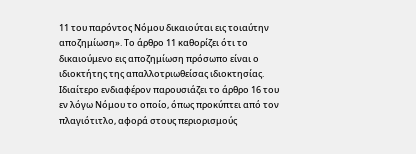11 του παρόντος Νόμου δικαιούται εις τοιαύτην αποζημίωση». Το άρθρο 11 καθορίζει ότι το δικαιούμενο εις αποζημίωση πρόσωπο είναι ο ιδιοκτήτης της απαλλοτριωθείσας ιδιοκτησίας. Ιδιαίτερο ενδιαφέρον παρουσιάζει το άρθρο 16 του εν λόγω Νόμου το οποίο, όπως προκύπτει από τον πλαγιότιτλο, αφορά στους περιορισμούς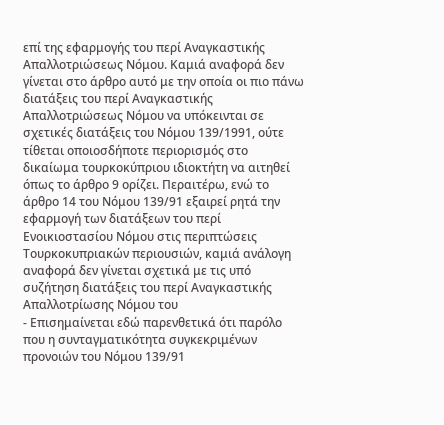επί της εφαρμογής του περί Αναγκαστικής Απαλλοτριώσεως Νόμου. Καμιά αναφορά δεν γίνεται στο άρθρο αυτό με την οποία οι πιο πάνω διατάξεις του περί Αναγκαστικής Απαλλοτριώσεως Νόμου να υπόκεινται σε σχετικές διατάξεις του Νόμου 139/1991, ούτε τίθεται οποιοσδήποτε περιορισμός στο δικαίωμα τουρκοκύπριου ιδιοκτήτη να αιτηθεί όπως το άρθρο 9 ορίζει. Περαιτέρω, ενώ το άρθρο 14 του Νόμου 139/91 εξαιρεί ρητά την εφαρμογή των διατάξεων του περί Ενοικιοστασίου Νόμου στις περιπτώσεις Τουρκοκυπριακών περιουσιών, καμιά ανάλογη αναφορά δεν γίνεται σχετικά με τις υπό συζήτηση διατάξεις του περί Αναγκαστικής Απαλλοτρίωσης Νόμου του
- Επισημαίνεται εδώ παρενθετικά ότι παρόλο που η συνταγματικότητα συγκεκριμένων προνοιών του Νόμου 139/91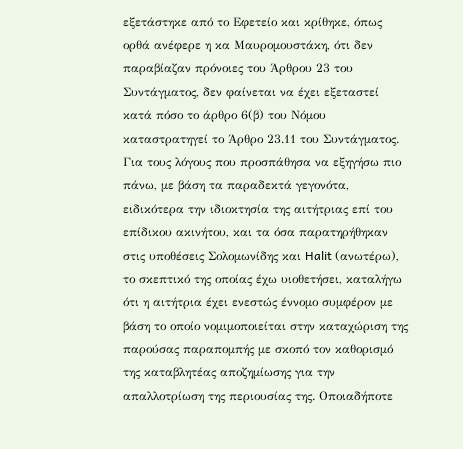εξετάστηκε από το Εφετείο και κρίθηκε, όπως ορθά ανέφερε η κα Μαυρομουστάκη, ότι δεν παραβίαζαν πρόνοιες του Άρθρου 23 του Συντάγματος, δεν φαίνεται να έχει εξεταστεί κατά πόσο το άρθρο 6(β) του Νόμου καταστρατηγεί το Άρθρο 23.11 του Συντάγματος. Για τους λόγους που προσπάθησα να εξηγήσω πιο πάνω, με βάση τα παραδεκτά γεγονότα, ειδικότερα την ιδιοκτησία της αιτήτριας επί του επίδικου ακινήτου, και τα όσα παρατηρήθηκαν στις υποθέσεις Σολομωνίδης και Halit (ανωτέρω), το σκεπτικό της οποίας έχω υιοθετήσει, καταλήγω ότι η αιτήτρια έχει ενεστώς έννομο συμφέρον με βάση το οποίο νομιμοποιείται στην καταχώριση της παρούσας παραπομπής με σκοπό τον καθορισμό της καταβλητέας αποζημίωσης για την απαλλοτρίωση της περιουσίας της. Οποιαδήποτε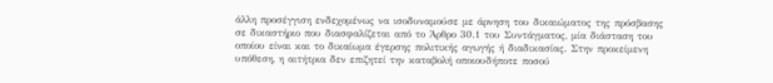άλλη προσέγγιση ενδεχομένως να ισοδυναμούσε με άρνηση του δικαιώματος της πρόσβασης σε δικαστήριο που διασφαλίζεται από το Άρθρο 30.1 του Συντάγματος, μία διάσταση του οποίου είναι και το δικαίωμα έγερσης πολιτικής αγωγής ή διαδικασίας. Στην προκείμενη υπόθεση, η αιτήτρια δεν επιζητεί την καταβολή οποιουδήποτε ποσού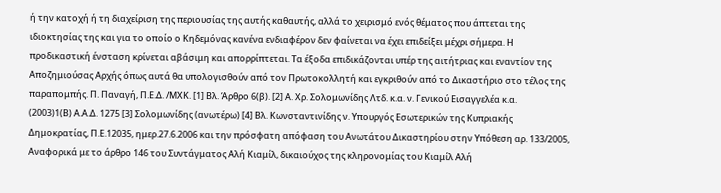ή την κατοχή ή τη διαχείριση της περιουσίας της αυτής καθαυτής, αλλά το χειρισμό ενός θέματος που άπτεται της ιδιοκτησίας της και για το οποίο ο Κηδεμόνας κανένα ενδιαφέρον δεν φαίνεται να έχει επιδείξει μέχρι σήμερα. Η προδικαστική ένσταση κρίνεται αβάσιμη και απορρίπτεται. Τα έξοδα επιδικάζονται υπέρ της αιτήτριας και εναντίον της Αποζημιούσας Αρχής όπως αυτά θα υπολογισθούν από τον Πρωτοκολλητή και εγκριθούν από το Δικαστήριο στο τέλος της παραπομπής. Π. Παναγή, Π.Ε.Δ. /ΜΧΚ. [1] Βλ. Άρθρο 6(β). [2] Α. Χρ. Σολομωνίδης Λτδ. κ.α. ν. Γενικού Εισαγγελέα κ.α.
(2003)1(Β) Α.Α.Δ. 1275 [3] Σολομωνίδης (ανωτέρω) [4] Βλ. Κωνσταντινίδης ν. Υπουργός Εσωτερικών της Κυπριακής Δημοκρατίας, Π.Ε.12035, ημερ.27.6.2006 και την πρόσφατη απόφαση του Ανωτάτου Δικαστηρίου στην Υπόθεση αρ. 133/2005, Αναφορικά με το άρθρο 146 του Συντάγματος Αλή Κιαμίλ, δικαιούχος της κληρονομίας του Κιαμίλ Αλή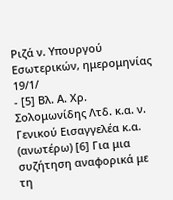Ριζά ν. Υπουργού Εσωτερικών, ημερομηνίας 19/1/
- [5] Βλ. Α. Χρ. Σολομωνίδης Λτδ. κ.α. ν. Γενικού Εισαγγελέα κ.α. (ανωτέρω) [6] Για μια συζήτηση αναφορικά με τη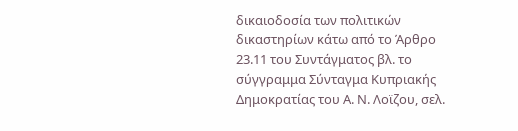δικαιοδοσία των πολιτικών δικαστηρίων κάτω από το Άρθρο 23.11 του Συντάγματος βλ. το σύγγραμμα Σύνταγμα Κυπριακής Δημοκρατίας του Α. Ν. Λοϊζου, σελ.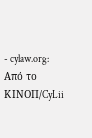- cylaw.org: Από το ΚΙΝOΠ/CyLii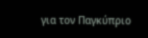για τον Παγκύπριο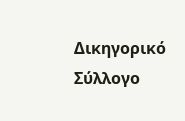Δικηγορικό Σύλλογο